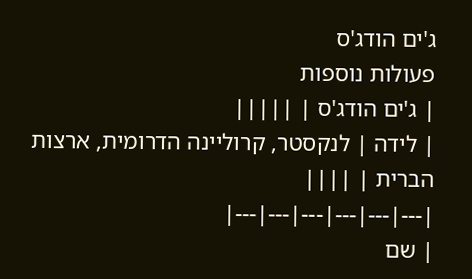ג'ים הודג'ס
פעולות נוספות
| ג'ים הודג'ס | |||||
| לידה | לנקסטר, קרוליינה הדרומית, ארצות הברית | ||||
|---|---|---|---|---|---|
| שם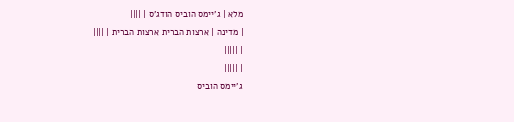מלא | ג'יימס הוביס הודג'ס | ||||
| מדינה | ארצות הברית ארצות הברית | ||||
| |||||
| |||||
ג'יימס הוביס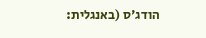הודג'ס (באנגלית: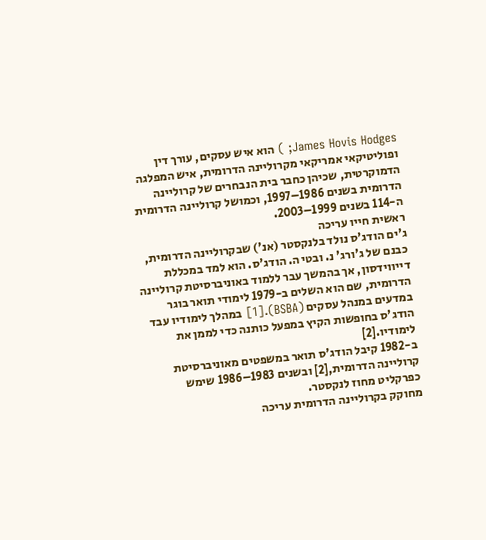James Hovis Hodges; ) הוא איש עסקים, עורך דין ופוליטיקאי אמריקאי מקרוליינה הדרומית, איש המפלגה הדמוקרטית, שכיהן כחבר בית הנבחרים של קרוליינה הדרומית בשנים 1986–1997, וכמושל קרוליינה הדרומית ה-114 בשנים 1999–2003.
ראשית חייו עריכה
ג'ים הודג'ס נולד בלנקסטר (אנ') שבקרוליינה הדרומית, כבנם של ג'ורג' נ. ובטי ה. הודג'ס. הוא למד במכללת דייווידסון, אך בהמשך עבר ללמוד באוניברסיטת קרוליינה הדרומית, שם הוא השלים ב-1979 לימודי תואר בוגר במדעים במנהל עסקים (BSBA).[1] במהלך לימודיו עבד הודג'ס בחופשות הקיץ במפעל כותנה כדי לממן את לימודיו.[2]
ב-1982 קיבל הודג'ס תואר במשפטים מאוניברסיטת קרוליינה הדרומית,[2] ובשנים 1983–1986 שימש כפרקליט מחוז לנקסטר.
מחוקק בקרוליינה הדרומית עריכה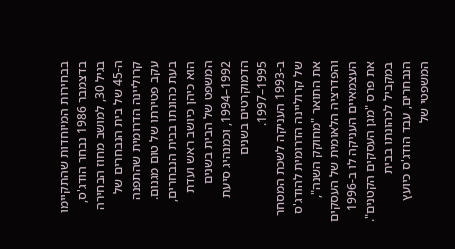בבחירות המיוחדות שהתקיימו בדצמבר 1986 נבחר הודג'ס, בגיל 30, למושב מחוז הבחירה ה-45 של בית הנבחרים של קרוליינה הדרומית שהתפנה עקב פטירתו של טום מגנום. בעת כהונתו בבית הנבחרים, הוא כיהן כיושב ראש ועדת המשפט של הבית בשנים 1992–1994, וכמנהיג סיעת הדמוקרטים בשנים 1995–1997.
ב-1993 העניקה לשכת המסחר של קרוליינה הדרומית להודג'ס את התואר "מחוקק השנה", והפדרציה הלאומית של העסקים העצמאיים העניקה לו ב-1996 את פרס "מגן העסקים הקטנים". במקביל לכהונתו בבית הנבחרים, עבד הודג'ס כיועץ המשפטי של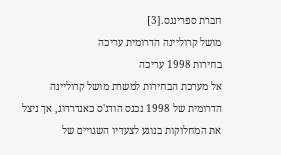חברת ספרינגס.[3]
מושל קרוליינה הדרומית עריכה
בחירות 1998 עריכה
אל מערכת הבחירות למשרת מושל קרוליינה הדרומית של 1998 נכנס הודג'ס כאנדרדוג, אך ניצל את המחלוקות בנוגע לצעדיו השגויים של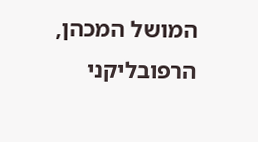המושל המכהן, הרפובליקני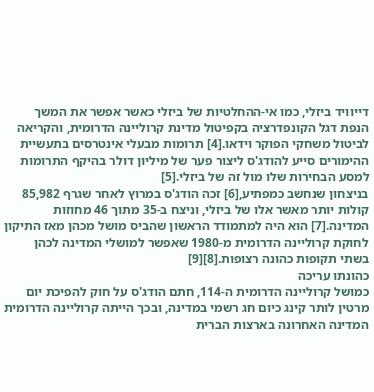דייוויד ביזלי, כמו אי-ההחלטיות של ביזלי כאשר אפשר את המשך הנפת דגל הקונפדרציה בקפיטול מדינת קרוליינה הדרומית, והקריאה לביטול משחקי הפוקר וידאו.[4] תרומות מבעלי אינטרסים בתעשיית ההימורים סייע להודג'ס ליצור פער של מיליון דולר בהיקף התרומות למסע הבחירות שלו מול זה של ביזלי.[5]
בניצחון שנחשב כמפתיע,[6] זכה הודג'ס במרוץ לאחר שגרף 85,982 קולות יותר מאשר אלו של ביזלי, וניצח ב-35 מתוך 46 מחוזות המדינה.[7] הוא היה למתמודד הראשון שהביס מושל מכהן מאז התיקון לחוקת קרוליינה הדרומית מ-1980 שאפשר למושלי המדינה לכהן בשתי תקופות כהונה רצופות.[8][9]
כהונתו עריכה
כמושל קרוליינה הדרומית ה-114, חתם הודג'ס על חוק להפיכת יום מרטין לותר קינג כיום חג רשמי במדינה, ובכך הייתה קרוליינה הדרומית המדינה האחרונה בארצות הברית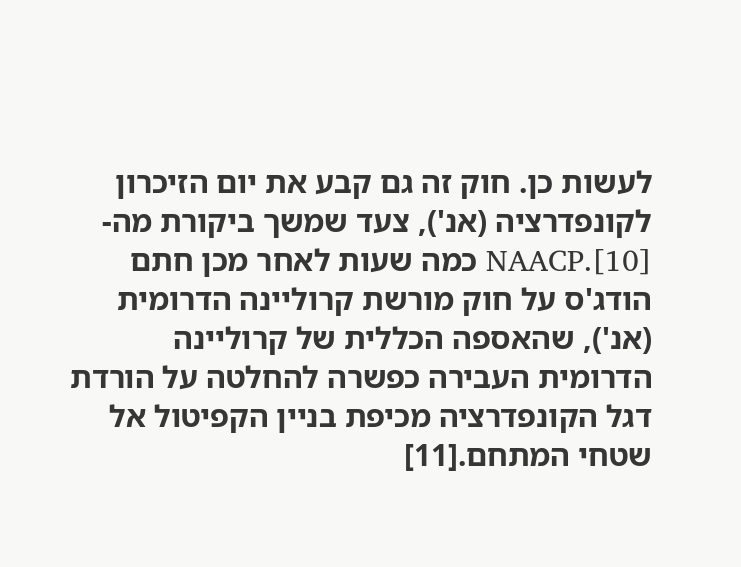לעשות כן. חוק זה גם קבע את יום הזיכרון לקונפדרציה (אנ'), צעד שמשך ביקורת מה-NAACP.[10] כמה שעות לאחר מכן חתם הודג'ס על חוק מורשת קרוליינה הדרומית (אנ'), שהאספה הכללית של קרוליינה הדרומית העבירה כפשרה להחלטה על הורדת דגל הקונפדרציה מכיפת בניין הקפיטול אל שטחי המתחם.[11]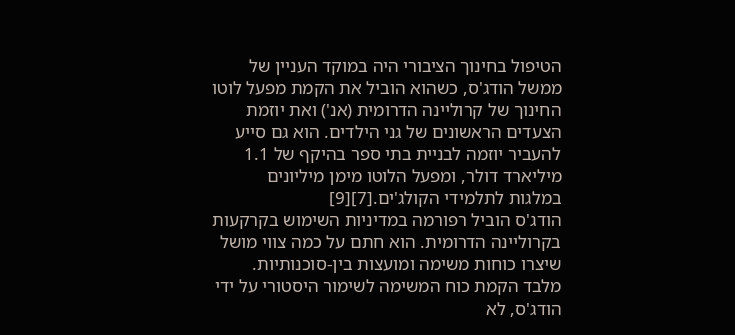הטיפול בחינוך הציבורי היה במוקד העניין של ממשל הודג'ס, כשהוא הוביל את הקמת מפעל לוטו החינוך של קרוליינה הדרומית (אנ') ואת יוזמת הצעדים הראשונים של גני הילדים. הוא גם סייע להעביר יוזמה לבניית בתי ספר בהיקף של 1.1 מיליארד דולר, ומפעל הלוטו מימן מיליונים במלגות לתלמידי הקולג'ים.[7][9]
הודג'ס הוביל רפורמה במדיניות השימוש בקרקעות בקרוליינה הדרומית. הוא חתם על כמה צווי מושל שיצרו כוחות משימה ומועצות בין-סוכנותיות. מלבד הקמת כוח המשימה לשימור היסטורי על ידי הודג'ס, לא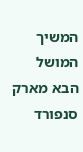המשיך המושל הבא מארק סנפורד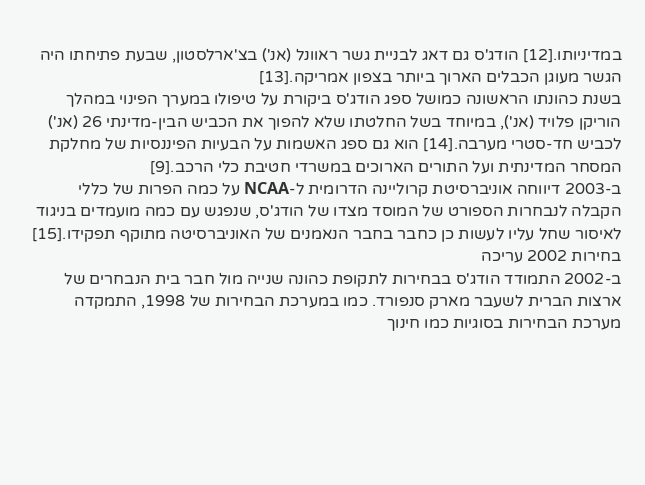במדיניותו.[12] הודג'ס גם דאג לבניית גשר ראוונל (אנ') בצ'ארלסטון, שבעת פתיחתו היה הגשר מעוגן הכבלים הארוך ביותר בצפון אמריקה.[13]
בשנת כהונתו הראשונה כמושל ספג הודג'ס ביקורת על טיפולו במערך הפינוי במהלך הוריקן פלויד (אנ'), במיוחד בשל החלטתו שלא להפוך את הכביש הבין-מדינתי 26 (אנ') לכביש חד-סטרי מערבה.[14] הוא גם ספג האשמות על הבעיות הפיננסיות של מחלקת המסחר המדינתית ועל התורים הארוכים במשרדי חטיבת כלי הרכב.[9]
ב-2003 דיווחה אוניברסיטת קרוליינה הדרומית ל-NCAA על כמה הפרות של כללי הקבלה לנבחרות הספורט של המוסד מצדו של הודג'ס, שנפגש עם כמה מועמדים בניגוד לאיסור שחל עליו לעשות כן כחבר בחבר הנאמנים של האוניברסיטה מתוקף תפקידו.[15]
בחירות 2002 עריכה
ב-2002 התמודד הודג'ס בבחירות לתקופת כהונה שנייה מול חבר בית הנבחרים של ארצות הברית לשעבר מארק סנפורד. כמו במערכת הבחירות של 1998, התמקדה מערכת הבחירות בסוגיות כמו חינוך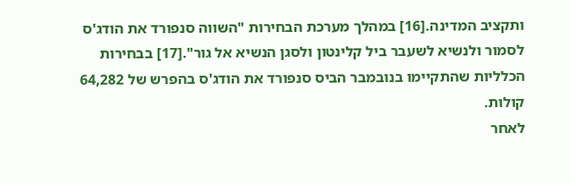ותקציב המדינה.[16] במהלך מערכת הבחירות "השווה סנפורד את הודג'ס לסמור ולנשיא לשעבר ביל קלינטון ולסגן הנשיא אל גור".[17] בבחירות הכלליות שהתקיימו בנובמבר הביס סנפורד את הודג'ס בהפרש של 64,282 קולות.
לאחר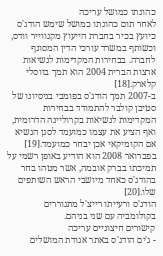כהונתו כמושל עריכה
לאחר תום כהונתו כמושל שימש הודג'ס כיועץ בכיר בחברת הייעוץ מקגווייר וודס, וכשותף במשרד עורכי הדין המסונף לחברה. בבחירות המקדימות לנשיאות ארצות הברית 2004 הוא תמך בווסלי קלארק.[18]
ב-2007 תמך הודג'ס בפומבי בניסיונו של סטיבן קולבר להתמודד בבחירות המקדימות לנשיאות בקרוליינה הדרומית, ואף הציע את עצמו כמועמד לסגן הנשיא אם הקומיקאי אכן יבחר כמועמד.[19] בפברואר 2008 הוא הודיע באופן רשמי על תמיכתו בברק אובמה, אשר מטהו בחר בהודג'ס כאחד מיושבי הראש השותפים שלו.[20]
הודג'ס ורעייתו רייצ'ל מתגוררים בקולומביה עם שני בניהם.
קישורים חיצוניים עריכה
- ג'ים הודג'ס באתר אגודת המושלים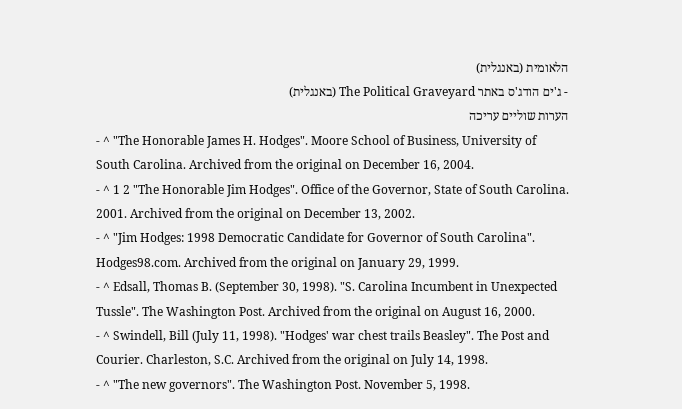הלאומית (באנגלית)
- ג'ים הודג'ס באתר The Political Graveyard (באנגלית)
הערות שוליים עריכה
- ^ "The Honorable James H. Hodges". Moore School of Business, University of South Carolina. Archived from the original on December 16, 2004.
- ^ 1 2 "The Honorable Jim Hodges". Office of the Governor, State of South Carolina. 2001. Archived from the original on December 13, 2002.
- ^ "Jim Hodges: 1998 Democratic Candidate for Governor of South Carolina". Hodges98.com. Archived from the original on January 29, 1999.
- ^ Edsall, Thomas B. (September 30, 1998). "S. Carolina Incumbent in Unexpected Tussle". The Washington Post. Archived from the original on August 16, 2000.
- ^ Swindell, Bill (July 11, 1998). "Hodges' war chest trails Beasley". The Post and Courier. Charleston, S.C. Archived from the original on July 14, 1998.
- ^ "The new governors". The Washington Post. November 5, 1998.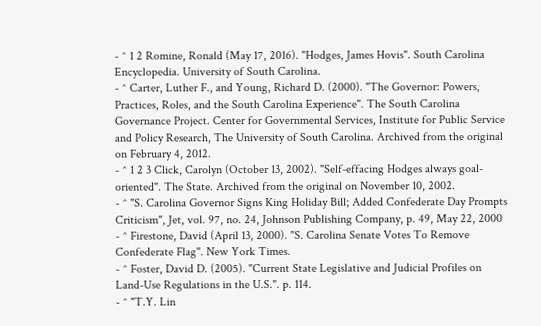- ^ 1 2 Romine, Ronald (May 17, 2016). "Hodges, James Hovis". South Carolina Encyclopedia. University of South Carolina.
- ^ Carter, Luther F., and Young, Richard D. (2000). "The Governor: Powers, Practices, Roles, and the South Carolina Experience". The South Carolina Governance Project. Center for Governmental Services, Institute for Public Service and Policy Research, The University of South Carolina. Archived from the original on February 4, 2012.
- ^ 1 2 3 Click, Carolyn (October 13, 2002). "Self-effacing Hodges always goal-oriented". The State. Archived from the original on November 10, 2002.
- ^ "S. Carolina Governor Signs King Holiday Bill; Added Confederate Day Prompts Criticism", Jet, vol. 97, no. 24, Johnson Publishing Company, p. 49, May 22, 2000
- ^ Firestone, David (April 13, 2000). "S. Carolina Senate Votes To Remove Confederate Flag". New York Times.
- ^ Foster, David D. (2005). "Current State Legislative and Judicial Profiles on Land-Use Regulations in the U.S.". p. 114.
- ^ "T.Y. Lin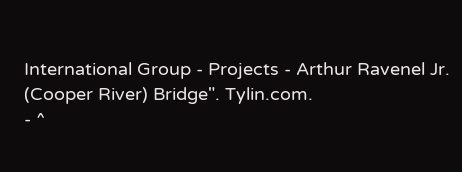International Group - Projects - Arthur Ravenel Jr. (Cooper River) Bridge". Tylin.com.
- ^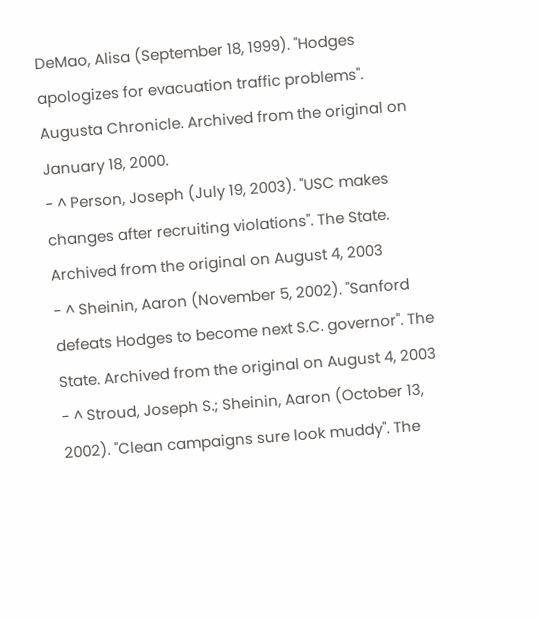DeMao, Alisa (September 18, 1999). "Hodges apologizes for evacuation traffic problems". Augusta Chronicle. Archived from the original on January 18, 2000.
- ^ Person, Joseph (July 19, 2003). "USC makes changes after recruiting violations". The State. Archived from the original on August 4, 2003
- ^ Sheinin, Aaron (November 5, 2002). "Sanford defeats Hodges to become next S.C. governor". The State. Archived from the original on August 4, 2003
- ^ Stroud, Joseph S.; Sheinin, Aaron (October 13, 2002). "Clean campaigns sure look muddy". The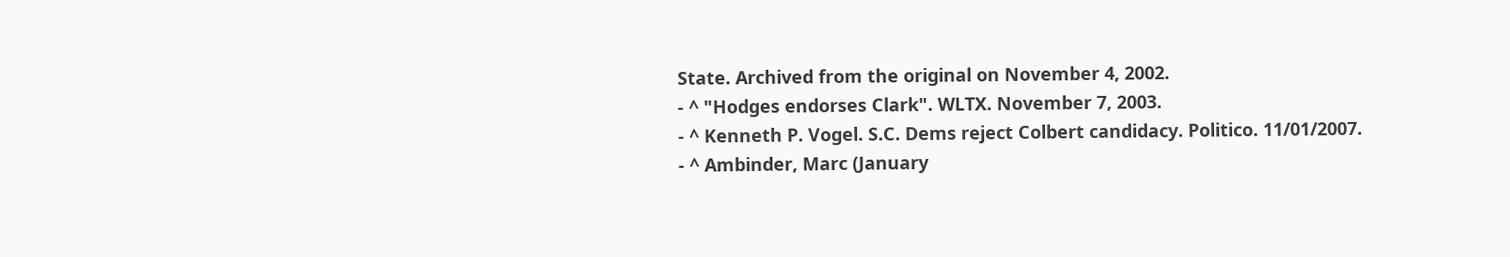State. Archived from the original on November 4, 2002.
- ^ "Hodges endorses Clark". WLTX. November 7, 2003.
- ^ Kenneth P. Vogel. S.C. Dems reject Colbert candidacy. Politico. 11/01/2007.
- ^ Ambinder, Marc (January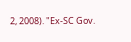2, 2008). "Ex-SC Gov.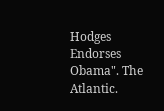Hodges Endorses Obama". The Atlantic.